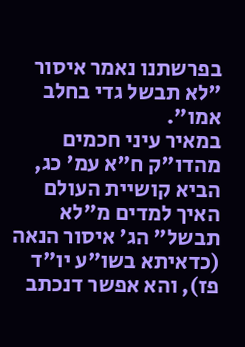בפרשתנו נאמר איסור "לא תבשל גדי בחלב אמו".
במאיר עיני חכמים מהדו"ק ח"א עמ' כג, הביא קושיית העולם האיך למדים מ"לא תבשל" הג' איסור הנאה (כדאיתא בשו"ע יו"ד פז), והא אפשר דנכתב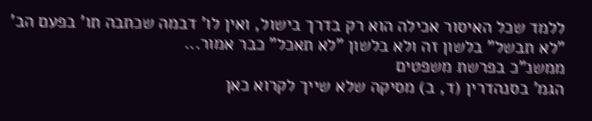ללמד שכל האיסור אכילה הוא רק בדרך בישול, ואין לו' דבמה שכתבה תו' בפעם הב' "לא תבשל" בלשון זה ולא בלשון "לא תאכל" כבר אמור...
ממשנ"כ בפרשת משפטים
הגמ' בסנהדרין (ד, ב) מסיקה שלא שייך לקרוא כאן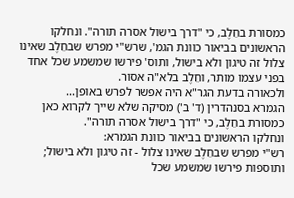כמסורת בחֵלֶב, כי "דרך בישול אסרה תורה". ונחלקו הראשונים בביאור כוונת הגמ', שרש"י מפרש שבחֵלֶב שאינו צלול זה טיגון ולא בישול, ותוס' פירשו שמשמע שכל אחד בפני עצמו מותר, וחֵלֶב בלא"ה אסור.
ולכאורה בדעת הגר"א היה אפשר לפרש באופן...
הגמרא בסנהדרין (ד' ב') מסיקה שלא שייך לקרוא כאן כמסורת בחֵלֶב, כי "דרך בישול אסרה תורה".
ונחלקו הראשונים בביאור כוונת הגמרא:
רש"י מפרש שבחֵלֶב שאינו צלול - זה טיגון ולא בישול;
ותוספות פירשו שמשמע שכל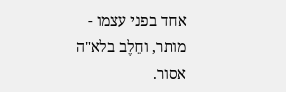אחד בפני עצמו - מותר, וחֵלֶב בלא"ה אסור.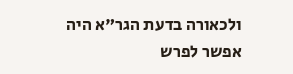ולכאורה בדעת הגר"א היה אפשר לפרש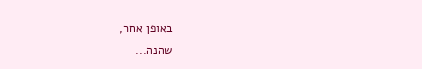באופן אחר,
שהנה...